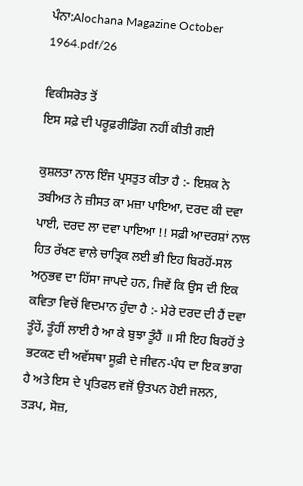ਪੰਨਾ:Alochana Magazine October 1964.pdf/26

ਵਿਕੀਸਰੋਤ ਤੋਂ
ਇਸ ਸਫ਼ੇ ਦੀ ਪਰੂਫ਼ਰੀਡਿੰਗ ਨਹੀਂ ਕੀਤੀ ਗਈ

ਕੁਸ਼ਲਤਾ ਨਾਲ ਇੰਜ ਪ੍ਰਸਤੁਤ ਕੀਤਾ ਹੈ :- ਇਸ਼ਕ ਨੇ ਤਬੀਅਤ ਨੇ ਜ਼ੀਸਤ ਕਾ ਮਜ਼ਾ ਪਾਇਆ, ਦਰਦ ਕੀ ਦਵਾ ਪਾਈ, ਦਰਦ ਲਾ ਦਵਾ ਪਾਇਆ !! ਸਫ਼ੀ ਆਦਰਸ਼ਾਂ ਨਾਲ ਹਿਤ ਰੱਖਣ ਵਾਲੇ ਚਾਤ੍ਰਿਕ ਲਈ ਭੀ ਇਹ ਬਿਰਹੋਂ-ਸਲ ਅਨੁਭਵ ਦਾ ਹਿੱਸਾ ਜਾਪਦੇ ਹਨ, ਜਿਵੇਂ ਕਿ ਉਸ ਦੀ ਇਕ ਕਵਿਤਾ ਵਿਚੋਂ ਵਿਦਮਾਨ ਹੁੰਦਾ ਹੈ :- ਮੇਰੇ ਦਰਦ ਦੀ ਹੈਂ ਦਵਾ ਤੂੰਹੇਂ, ਤੂੰਹੀਂ ਲਾਈ ਹੈ ਆ ਕੇ ਬੁਝਾ ਤੂੰਹੈਂ ॥ ਸੀ ਇਹ ਬਿਰਹੋਂ ਤੇ ਭਟਕਣ ਦੀ ਅਵੱਸਥਾ ਸੂਫ਼ੀ ਦੇ ਜੀਵਨ-ਪੰਧ ਦਾ ਇਕ ਭਾਗ ਹੈ ਅਤੇ ਇਸ ਦੇ ਪ੍ਰਤਿਫਲ ਵਜੋਂ ਉਤਪਨ ਹੋਈ ਜਲਨ, ਤੜਪ, ਸੋਜ਼,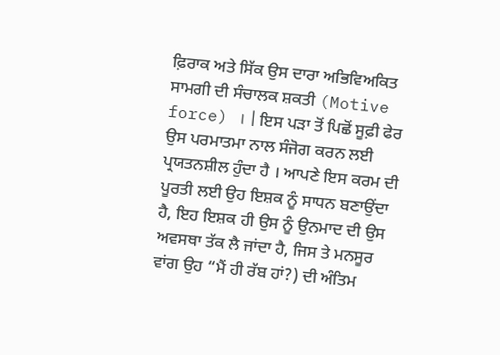ਫ਼ਿਰਾਕ ਅਤੇ ਸਿੱਕ ਉਸ ਦਾਰਾ ਅਭਿਵਿਅਕਿਤ ਸਾਮਗੀ ਦੀ ਸੰਚਾਲਕ ਸ਼ਕਤੀ (Motive force) । | ਇਸ ਪੜਾ ਤੋਂ ਪਿਛੋਂ ਸੂਫ਼ੀ ਫੇਰ ਉਸ ਪਰਮਾਤਮਾ ਨਾਲ ਸੰਜੋਗ ਕਰਨ ਲਈ ਪ੍ਰਯਤਨਸ਼ੀਲ ਹੁੰਦਾ ਹੈ । ਆਪਣੇ ਇਸ ਕਰਮ ਦੀ ਪੂਰਤੀ ਲਈ ਉਹ ਇਸ਼ਕ ਨੂੰ ਸਾਧਨ ਬਣਾਉਂਦਾ ਹੈ, ਇਹ ਇਸ਼ਕ ਹੀ ਉਸ ਨੂੰ ਉਨਮਾਦ ਦੀ ਉਸ ਅਵਸਥਾ ਤੱਕ ਲੈ ਜਾਂਦਾ ਹੈ, ਜਿਸ ਤੇ ਮਨਸੂਰ ਵਾਂਗ ਉਹ “ਮੈਂ ਹੀ ਰੱਬ ਹਾਂ?) ਦੀ ਅੰਤਿਮ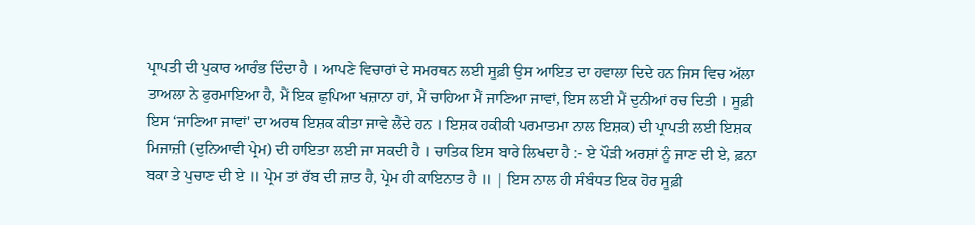ਪ੍ਰਾਪਤੀ ਦੀ ਪੁਕਾਰ ਆਰੰਭ ਦਿੰਦਾ ਹੈ । ਆਪਣੇ ਵਿਚਾਰਾਂ ਦੇ ਸਮਰਥਨ ਲਈ ਸੂਫ਼ੀ ਉਸ ਆਇਤ ਦਾ ਹਵਾਲਾ ਦਿਦੇ ਹਨ ਜਿਸ ਵਿਚ ਅੱਲਾ ਤਾਅਲਾ ਨੇ ਫੁਰਮਾਇਆ ਹੈ, ਮੈਂ ਇਕ ਛੁਪਿਆ ਖਜ਼ਾਨਾ ਹਾਂ, ਮੈਂ ਚਾਹਿਆ ਮੈਂ ਜਾਣਿਆ ਜਾਵਾਂ, ਇਸ ਲਈ ਮੈਂ ਦੁਨੀਆਂ ਰਚ ਦਿਤੀ । ਸੂਫ਼ੀ ਇਸ ‘ਜਾਣਿਆ ਜਾਵਾਂ' ਦਾ ਅਰਥ ਇਸ਼ਕ ਕੀਤਾ ਜਾਵੇ ਲੈਂਦੇ ਹਨ । ਇਸ਼ਕ ਹਕੀਕੀ ਪਰਮਾਤਮਾ ਨਾਲ ਇਸ਼ਕ) ਦੀ ਪ੍ਰਾਪਤੀ ਲਈ ਇਸ਼ਕ ਮਿਜਾਜ਼ੀ (ਦੁਨਿਆਵੀ ਪ੍ਰੇਮ) ਦੀ ਹਾਇਤਾ ਲਈ ਜਾ ਸਕਦੀ ਹੈ । ਚਾਤਿਕ ਇਸ ਬਾਰੇ ਲਿਖਦਾ ਹੈ :- ਏ ਪੌੜੀ ਅਰਸ਼ਾਂ ਨੂੰ ਜਾਣ ਦੀ ਏ, ਫ਼ਨਾ ਬਕਾ ਤੇ ਪੁਚਾਣ ਦੀ ਏ ॥ ਪ੍ਰੇਮ ਤਾਂ ਰੱਬ ਦੀ ਜ਼ਾਤ ਹੈ, ਪ੍ਰੇਮ ਹੀ ਕਾਇਨਾਤ ਹੈ ॥ | ਇਸ ਨਾਲ ਹੀ ਸੰਬੰਧਤ ਇਕ ਹੋਰ ਸੂਫ਼ੀ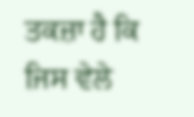ਤਕਜ਼ਾ ਹੈ ਕਿ ਜਿਸ ਵੇਲੇ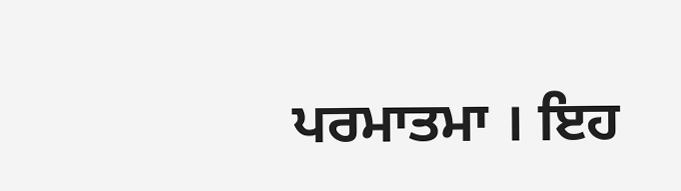ਪਰਮਾਤਮਾ । ਇਹ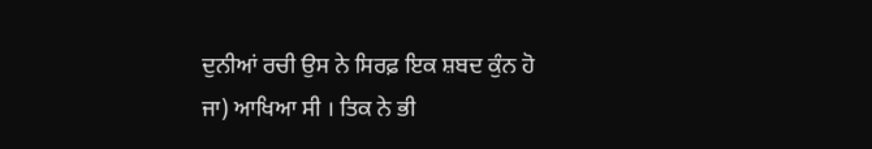ਦੁਨੀਆਂ ਰਚੀ ਉਸ ਨੇ ਸਿਰਫ਼ ਇਕ ਸ਼ਬਦ ਕੁੰਨ ਹੋ ਜਾ) ਆਖਿਆ ਸੀ । ਤਿਕ ਨੇ ਭੀ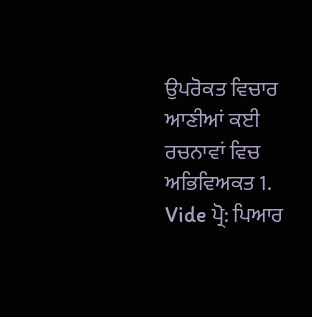ਉਪਰੋਕਤ ਵਿਚਾਰ ਆਣੀਆਂ ਕਈ ਰਚਨਾਵਾਂ ਵਿਚ ਅਭਿਵਿਅਕਤ 1. Vide ਪ੍ਰੋ: ਪਿਆਰ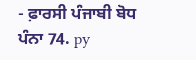- ਫ਼ਾਰਸੀ ਪੰਜਾਬੀ ਬੋਧ ਪੰਨਾ 74. py